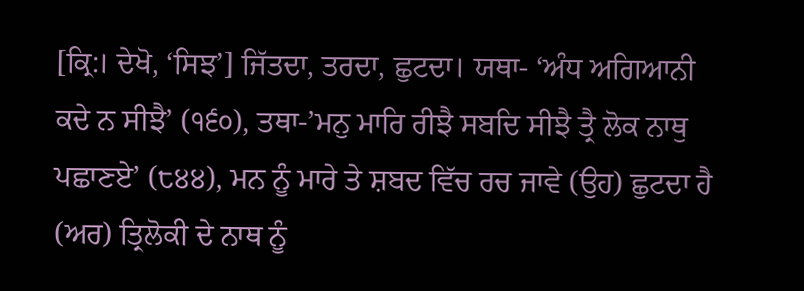[ਕ੍ਰਿ:। ਦੇਖੋ, ‘ਸਿਝ’] ਜਿੱਤਦਾ, ਤਰਦਾ, ਛੁਟਦਾ। ਯਥਾ- ‘ਅੰਧ ਅਗਿਆਨੀ ਕਦੇ ਨ ਸੀਝੈ’ (੧੬੦), ਤਥਾ-’ਮਨੁ ਮਾਰਿ ਰੀਝੈ ਸਬਦਿ ਸੀਝੈ ਤ੍ਰੈ ਲੋਕ ਨਾਥੁ ਪਛਾਣਏ’ (੮੪੪), ਮਨ ਨੂੰ ਮਾਰੇ ਤੇ ਸ਼ਬਦ ਵਿੱਚ ਰਚ ਜਾਵੇ (ਉਹ) ਛੁਟਦਾ ਹੈ (ਅਰ) ਤ੍ਰਿਲੋਕੀ ਦੇ ਨਾਥ ਨੂੰ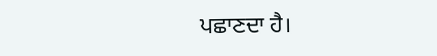ਪਛਾਣਦਾ ਹੈ।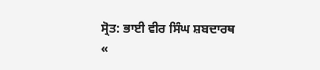ਸ੍ਰੋਤ: ਭਾਈ ਵੀਰ ਸਿੰਘ ਸ਼ਬਦਾਰਥ
«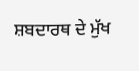ਸ਼ਬਦਾਰਥ ਦੇ ਮੁੱਖ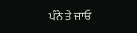ਪੰਨੇ ਤੇ ਜਾਓ